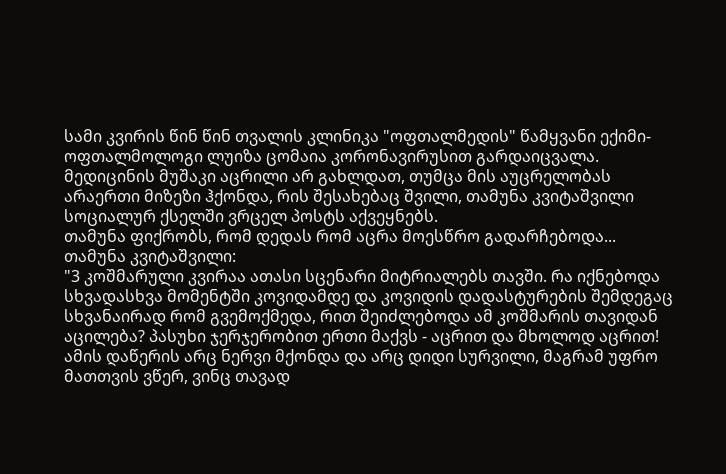სამი კვირის წინ წინ თვალის კლინიკა "ოფთალმედის" წამყვანი ექიმი-ოფთალმოლოგი ლუიზა ცომაია კორონავირუსით გარდაიცვალა. მედიცინის მუშაკი აცრილი არ გახლდათ, თუმცა მის აუცრელობას არაერთი მიზეზი ჰქონდა, რის შესახებაც შვილი, თამუნა კვიტაშვილი სოციალურ ქსელში ვრცელ პოსტს აქვეყნებს.
თამუნა ფიქრობს, რომ დედას რომ აცრა მოესწრო გადარჩებოდა...
თამუნა კვიტაშვილი:
"3 კოშმარული კვირაა ათასი სცენარი მიტრიალებს თავში. რა იქნებოდა სხვადასხვა მომენტში კოვიდამდე და კოვიდის დადასტურების შემდეგაც სხვანაირად რომ გვემოქმედა, რით შეიძლებოდა ამ კოშმარის თავიდან აცილება? პასუხი ჯერჯერობით ერთი მაქვს - აცრით და მხოლოდ აცრით! ამის დაწერის არც ნერვი მქონდა და არც დიდი სურვილი, მაგრამ უფრო მათთვის ვწერ, ვინც თავად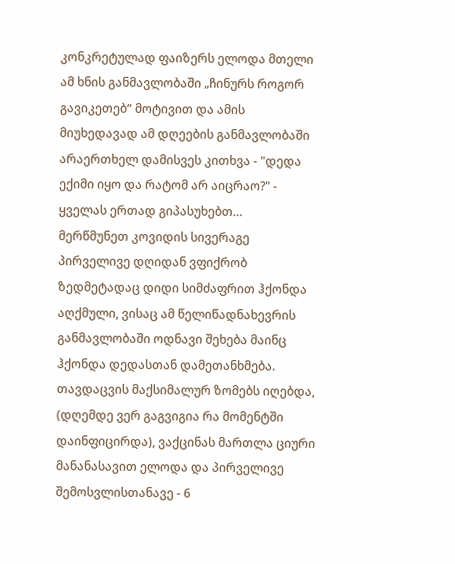კონკრეტულად ფაიზერს ელოდა მთელი ამ ხნის განმავლობაში „ჩინურს როგორ გავიკეთებ“ მოტივით და ამის მიუხედავად ამ დღეების განმავლობაში არაერთხელ დამისვეს კითხვა - "დედა ექიმი იყო და რატომ არ აიცრაო?" - ყველას ერთად გიპასუხებთ…
მერწმუნეთ კოვიდის სივერაგე პირველივე დღიდან ვფიქრობ ზედმეტადაც დიდი სიმძაფრით ჰქონდა აღქმული, ვისაც ამ წელიწადნახევრის განმავლობაში ოდნავი შეხება მაინც ჰქონდა დედასთან დამეთანხმება. თავდაცვის მაქსიმალურ ზომებს იღებდა, (დღემდე ვერ გაგვიგია რა მომენტში დაინფიცირდა), ვაქცინას მართლა ციური მანანასავით ელოდა და პირველივე შემოსვლისთანავე - 6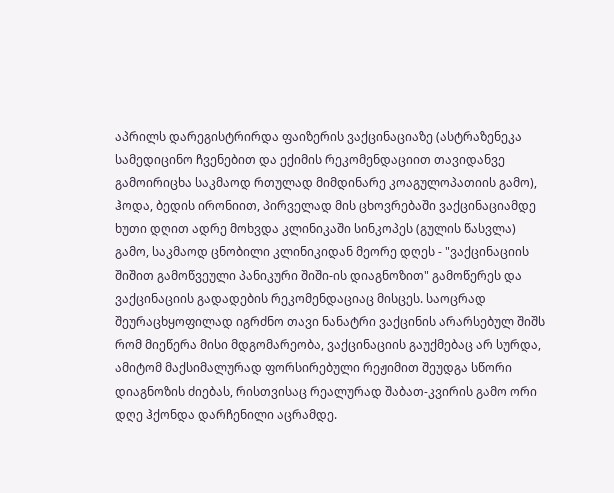აპრილს დარეგისტრირდა ფაიზერის ვაქცინაციაზე (ასტრაზენეკა სამედიცინო ჩვენებით და ექიმის რეკომენდაციით თავიდანვე გამოირიცხა საკმაოდ რთულად მიმდინარე კოაგულოპათიის გამო), ჰოდა, ბედის ირონიით, პირველად მის ცხოვრებაში ვაქცინაციამდე ხუთი დღით ადრე მოხვდა კლინიკაში სინკოპეს (გულის წასვლა) გამო, საკმაოდ ცნობილი კლინიკიდან მეორე დღეს - "ვაქცინაციის შიშით გამოწვეული პანიკური შიში-ის დიაგნოზით" გამოწერეს და ვაქცინაციის გადადების რეკომენდაციაც მისცეს. საოცრად შეურაცხყოფილად იგრძნო თავი ნანატრი ვაქცინის არარსებულ შიშს რომ მიეწერა მისი მდგომარეობა, ვაქცინაციის გაუქმებაც არ სურდა, ამიტომ მაქსიმალურად ფორსირებული რეჟიმით შეუდგა სწორი დიაგნოზის ძიებას, რისთვისაც რეალურად შაბათ-კვირის გამო ორი დღე ჰქონდა დარჩენილი აცრამდე.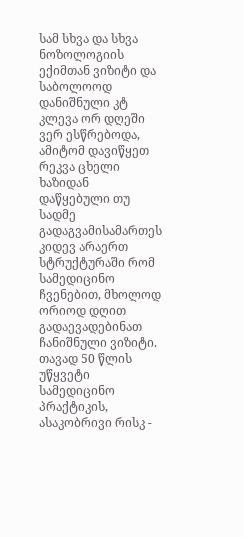სამ სხვა და სხვა ნოზოლოგიის ექიმთან ვიზიტი და საბოლოოდ დანიშნული კტ კლევა ორ დღეში ვერ ესწრებოდა, ამიტომ დავიწყეთ რეკვა ცხელი ხაზიდან დაწყებული თუ სადმე გადაგვამისამართეს კიდევ არაერთ სტრუქტურაში რომ სამედიცინო ჩვენებით, მხოლოდ ორიოდ დღით გადაევადებინათ ჩანიშნული ვიზიტი. თავად 50 წლის უწყვეტი სამედიცინო პრაქტიკის, ასაკობრივი რისკ -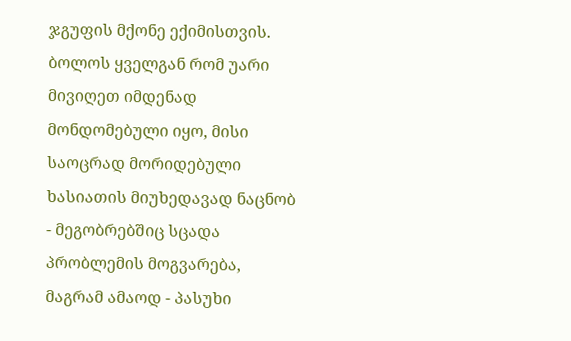ჯგუფის მქონე ექიმისთვის. ბოლოს ყველგან რომ უარი მივიღეთ იმდენად მონდომებული იყო, მისი საოცრად მორიდებული ხასიათის მიუხედავად ნაცნობ - მეგობრებშიც სცადა პრობლემის მოგვარება, მაგრამ ამაოდ - პასუხი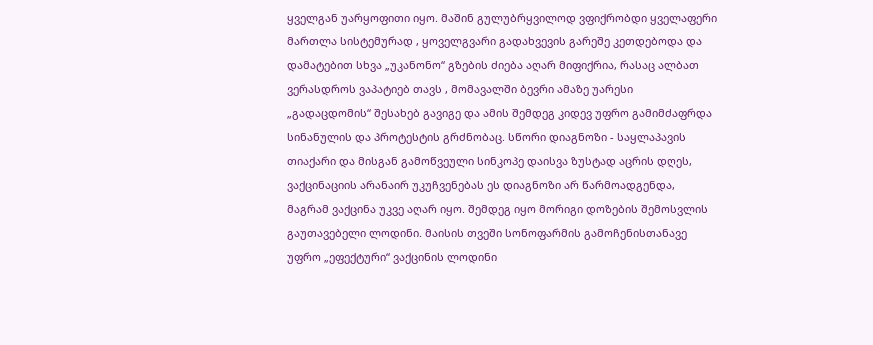ყველგან უარყოფითი იყო. მაშინ გულუბრყვილოდ ვფიქრობდი ყველაფერი მართლა სისტემურად , ყოველგვარი გადახვევის გარეშე კეთდებოდა და დამატებით სხვა „უკანონო“ გზების ძიება აღარ მიფიქრია, რასაც ალბათ ვერასდროს ვაპატიებ თავს , მომავალში ბევრი ამაზე უარესი „გადაცდომის“ შესახებ გავიგე და ამის შემდეგ კიდევ უფრო გამიმძაფრდა სინანულის და პროტესტის გრძნობაც. სწორი დიაგნოზი - საყლაპავის თიაქარი და მისგან გამოწვეული სინკოპე დაისვა ზუსტად აცრის დღეს, ვაქცინაციის არანაირ უკუჩვენებას ეს დიაგნოზი არ წარმოადგენდა, მაგრამ ვაქცინა უკვე აღარ იყო. შემდეგ იყო მორიგი დოზების შემოსვლის გაუთავებელი ლოდინი. მაისის თვეში სონოფარმის გამოჩენისთანავე უფრო „ეფექტური“ ვაქცინის ლოდინი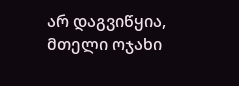არ დაგვიწყია, მთელი ოჯახი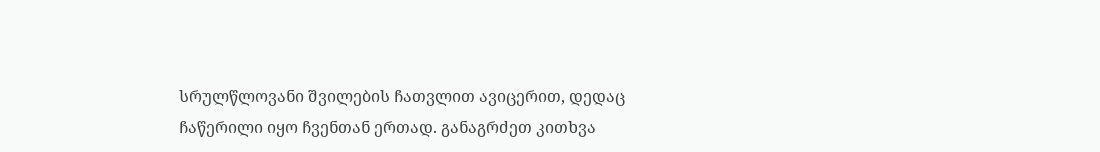სრულწლოვანი შვილების ჩათვლით ავიცერით, დედაც ჩაწერილი იყო ჩვენთან ერთად. განაგრძეთ კითხვა